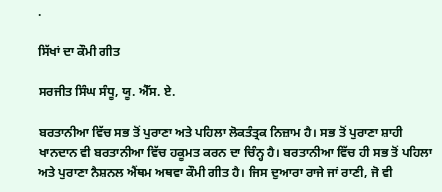.

ਸਿੱਖਾਂ ਦਾ ਕੌਮੀ ਗੀਤ

ਸਰਜੀਤ ਸਿੰਘ ਸੰਧੂ, ਯੂ. ਐੱਸ. ਏ.

ਬਰਤਾਨੀਆ ਵਿੱਚ ਸਭ ਤੋਂ ਪੁਰਾਣਾ ਅਤੇ ਪਹਿਲਾ ਲੋਕਤੰਤ੍ਰਕ ਨਿਜ਼ਾਮ ਹੈ। ਸਭ ਤੋਂ ਪੁਰਾਣਾ ਸ਼ਾਹੀ ਖਾਨਦਾਨ ਵੀ ਬਰਤਾਨੀਆ ਵਿੱਚ ਹਕੂਮਤ ਕਰਨ ਦਾ ਚਿੰਨ੍ਹ ਹੈ। ਬਰਤਾਨੀਆ ਵਿੱਚ ਹੀ ਸਭ ਤੋਂ ਪਹਿਲਾ ਅਤੇ ਪੁਰਾਣਾ ਨੈਸ਼ਨਲ ਐਂਥਮ ਅਥਵਾ ਕੌਮੀ ਗੀਤ ਹੈ। ਜਿਸ ਦੁਆਰਾ ਰਾਜੇ ਜਾਂ ਰਾਣੀ, ਜੋ ਵੀ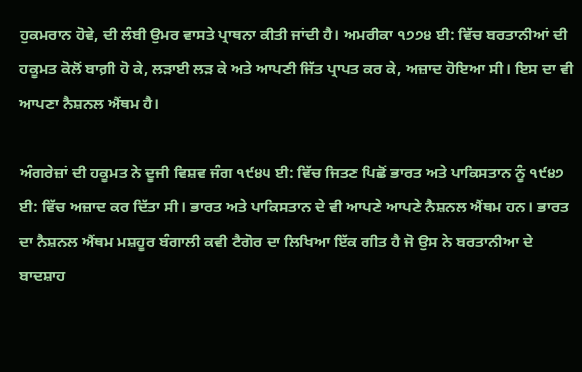ਹੁਕਮਰਾਨ ਹੋਵੇ, ਦੀ ਲੰਬੀ ਉਮਰ ਵਾਸਤੇ ਪ੍ਰਾਥਨਾ ਕੀਤੀ ਜਾਂਦੀ ਹੈ। ਅਮਰੀਕਾ ੧੭੭੪ ਈ: ਵਿੱਚ ਬਰਤਾਨੀਆਂ ਦੀ ਹਕੂਮਤ ਕੋਲੋਂ ਬਾਗ਼ੀ ਹੋ ਕੇ, ਲੜਾਈ ਲੜ ਕੇ ਅਤੇ ਆਪਣੀ ਜਿੱਤ ਪ੍ਰਾਪਤ ਕਰ ਕੇ, ਅਜ਼ਾਦ ਹੋਇਆ ਸੀ। ਇਸ ਦਾ ਵੀ ਆਪਣਾ ਨੈਸ਼ਨਲ ਐਂਥਮ ਹੈ।

ਅੰਗਰੇਜ਼ਾਂ ਦੀ ਹਕੂਮਤ ਨੇ ਦੂਜੀ ਵਿਸ਼ਵ ਜੰਗ ੧੯੪੫ ਈ: ਵਿੱਚ ਜਿਤਣ ਪਿਛੋਂ ਭਾਰਤ ਅਤੇ ਪਾਕਿਸਤਾਨ ਨੂੰ ੧੯੪੭ ਈ: ਵਿੱਚ ਅਜ਼ਾਦ ਕਰ ਦਿੱਤਾ ਸੀ। ਭਾਰਤ ਅਤੇ ਪਾਕਿਸਤਾਨ ਦੇ ਵੀ ਆਪਣੇ ਆਪਣੇ ਨੈਸ਼ਨਲ ਐਂਥਮ ਹਨ। ਭਾਰਤ ਦਾ ਨੈਸ਼ਨਲ ਐਂਥਮ ਮਸ਼ਹੂਰ ਬੰਗਾਲੀ ਕਵੀ ਟੈਗੋਰ ਦਾ ਲਿਖਿਆ ਇੱਕ ਗੀਤ ਹੈ ਜੋ ਉਸ ਨੇ ਬਰਤਾਨੀਆ ਦੇ ਬਾਦਸ਼ਾਹ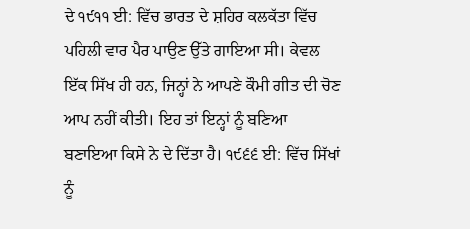ਦੇ ੧੯੧੧ ਈ: ਵਿੱਚ ਭਾਰਤ ਦੇ ਸ਼ਹਿਰ ਕਲਕੱਤਾ ਵਿੱਚ ਪਹਿਲੀ ਵਾਰ ਪੈਰ ਪਾਉਣ ਉੱਤੇ ਗਾਇਆ ਸੀ। ਕੇਵਲ ਇੱਕ ਸਿੱਖ ਹੀ ਹਨ, ਜਿਨ੍ਹਾਂ ਨੇ ਆਪਣੇ ਕੌਮੀ ਗੀਤ ਦੀ ਚੋਣ ਆਪ ਨਹੀਂ ਕੀਤੀ। ਇਹ ਤਾਂ ਇਨ੍ਹਾਂ ਨੂੰ ਬਣਿਆ ਬਣਾਇਆ ਕਿਸੇ ਨੇ ਦੇ ਦਿੱਤਾ ਹੈ। ੧੯੬੬ ਈ: ਵਿੱਚ ਸਿੱਖਾਂ ਨੂੰ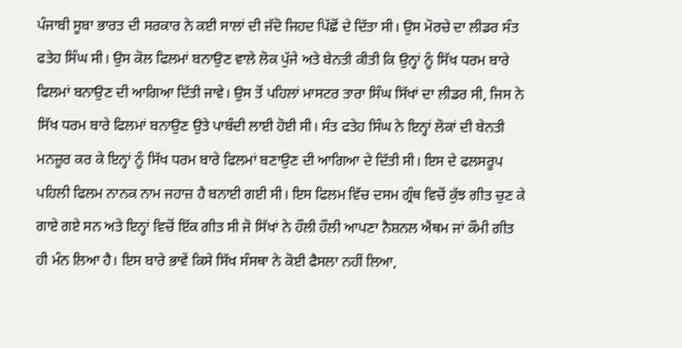ਪੰਜਾਬੀ ਸੂਬਾ ਭਾਰਤ ਦੀ ਸਰਕਾਰ ਨੇ ਕਈ ਸਾਲਾਂ ਦੀ ਜੱਦੋ ਜਿਹਦ ਪਿੱਛੋਂ ਦੇ ਦਿੱਤਾ ਸੀ। ਉਸ ਮੋਰਚੇ ਦਾ ਲੀਡਰ ਸੰਤ ਫਤੇਹ ਸਿੰਘ ਸੀ। ਉਸ ਕੋਲ ਫਿਲਮਾਂ ਬਨਾਉਣ ਵਾਲੇ ਲੋਕ ਪੁੱਜੇ ਅਤੇ ਬੇਨਤੀ ਕੀਤੀ ਕਿ ਉਨ੍ਹਾਂ ਨੂੰ ਸਿੱਖ ਧਰਮ ਬਾਰੇ ਫਿਲਮਾਂ ਬਨਾਉਣ ਦੀ ਆਗਿਆ ਦਿੱਤੀ ਜਾਵੇ। ਉਸ ਤੋਂ ਪਹਿਲਾਂ ਮਾਸਟਰ ਤਾਰਾ ਸਿੰਘ ਸਿੱਖਾਂ ਦਾ ਲੀਡਰ ਸੀ, ਜਿਸ ਨੇ ਸਿੱਖ ਧਰਮ ਬਾਰੇ ਫਿਲਮਾਂ ਬਨਾਉਣ ਉਤੇ ਪਾਬੰਦੀ ਲਾਈ ਹੋਈ ਸੀ। ਸੰਤ ਫਤੇਹ ਸਿੰਘ ਨੇ ਇਨ੍ਹਾਂ ਲੋਕਾਂ ਦੀ ਬੇਨਤੀ ਮਨਜ਼ੂਰ ਕਰ ਕੇ ਇਨ੍ਹਾਂ ਨੂੰ ਸਿੱਖ ਧਰਮ ਬਾਰੇ ਫਿਲਮਾਂ ਬਣਾਉਣ ਦੀ ਆਗਿਆ ਦੇ ਦਿੱਤੀ ਸੀ। ਇਸ ਦੇ ਫਲਸਰੂਪ ਪਹਿਲੀ ਫਿਲਮ ਨਾਨਕ ਨਾਮ ਜਹਾਜ਼ ਹੈ ਬਨਾਈ ਗਈ ਸੀ। ਇਸ ਫਿਲਮ ਵਿੱਚ ਦਸਮ ਗ੍ਰੰਥ ਵਿਚੋਂ ਕੁੱਝ ਗੀਤ ਚੁਣ ਕੇ ਗਾਏ ਗਏ ਸਨ ਅਤੇ ਇਨ੍ਹਾਂ ਵਿਚੋਂ ਇੱਕ ਗੀਤ ਸੀ ਜੋ ਸਿੱਖਾਂ ਨੇ ਹੌਲੀ ਹੌਲੀ ਆਪਣਾ ਨੈਸ਼ਨਲ ਐਂਥਮ ਜਾਂ ਕੌਮੀ ਗੀਤ ਹੀ ਮੰਨ ਲਿਆ ਹੈ। ਇਸ ਬਾਰੇ ਭਾਵੇਂ ਕਿਸੇ ਸਿੱਖ ਸੰਸਥਾ ਨੇ ਕੋਈ ਫੈਸਲਾ ਨਹੀਂ ਲਿਆ,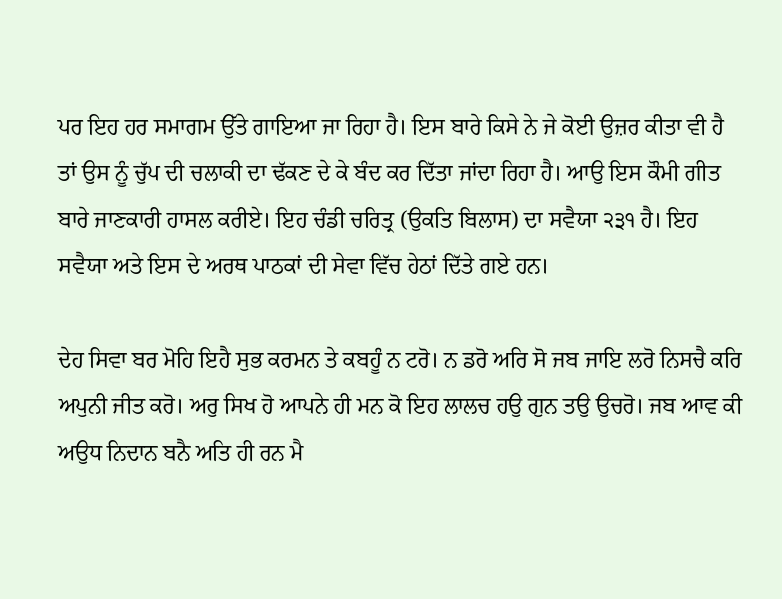ਪਰ ਇਹ ਹਰ ਸਮਾਗਮ ਉੱਤੇ ਗਾਇਆ ਜਾ ਰਿਹਾ ਹੈ। ਇਸ ਬਾਰੇ ਕਿਸੇ ਨੇ ਜੇ ਕੋਈ ਉਜ਼ਰ ਕੀਤਾ ਵੀ ਹੈ ਤਾਂ ਉਸ ਨੂੰ ਚੁੱਪ ਦੀ ਚਲਾਕੀ ਦਾ ਢੱਕਣ ਦੇ ਕੇ ਬੰਦ ਕਰ ਦਿੱਤਾ ਜਾਂਦਾ ਰਿਹਾ ਹੈ। ਆਉ ਇਸ ਕੌਮੀ ਗੀਤ ਬਾਰੇ ਜਾਣਕਾਰੀ ਹਾਸਲ ਕਰੀਏ। ਇਹ ਚੰਡੀ ਚਰਿਤ੍ਰ (ਉਕਤਿ ਬਿਲਾਸ) ਦਾ ਸਵੈਯਾ ੨੩੧ ਹੈ। ਇਹ ਸਵੈਯਾ ਅਤੇ ਇਸ ਦੇ ਅਰਥ ਪਾਠਕਾਂ ਦੀ ਸੇਵਾ ਵਿੱਚ ਹੇਠਾਂ ਦਿੱਤੇ ਗਏ ਹਨ।

ਦੇਹ ਸਿਵਾ ਬਰ ਮੋਹਿ ਇਹੈ ਸੁਭ ਕਰਮਨ ਤੇ ਕਬਹੂੰ ਨ ਟਰੋ। ਨ ਡਰੋ ਅਰਿ ਸੋ ਜਬ ਜਾਇ ਲਰੋ ਨਿਸਚੈ ਕਰਿ ਅਪੁਨੀ ਜੀਤ ਕਰੋ। ਅਰੁ ਸਿਖ ਹੋ ਆਪਨੇ ਹੀ ਮਨ ਕੋ ਇਹ ਲਾਲਚ ਹਉ ਗੁਨ ਤਉ ਉਚਰੋ। ਜਬ ਆਵ ਕੀ ਅਉਧ ਨਿਦਾਨ ਬਨੈ ਅਤਿ ਹੀ ਰਨ ਮੈ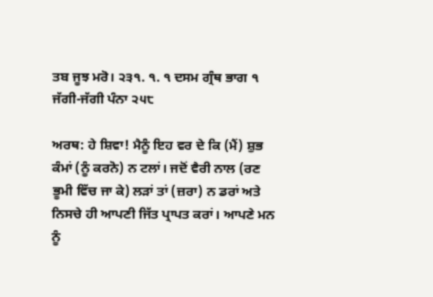ਤਬ ਜੂਝ ਮਰੋ। ੨੩੧. ੧. ੧ ਦਸਮ ਗ੍ਰੰਥ ਭਾਗ ੧ ਜੱਗੀ-ਜੱਗੀ ਪੰਨਾ ੨੫੮

ਅਰਥ: ਹੇ ਸ਼ਿਵਾ! ਮੈਨੂੰ ਇਹ ਵਰ ਦੇ ਕਿ (ਮੈਂ) ਸ਼ੁਭ ਕੰਮਾਂ (ਨੂੰ ਕਰਨੋ) ਨ ਟਲਾਂ। ਜਦੋਂ ਵੈਰੀ ਨਾਲ (ਰਣ ਭੂਮੀ ਵਿੱਚ ਜਾ ਕੇ) ਲੜਾਂ ਤਾਂ (ਜ਼ਰਾ) ਨ ਡਰਾਂ ਅਤੇ ਨਿਸਚੇ ਹੀ ਆਪਣੀ ਜਿੱਤ ਪ੍ਰਾਪਤ ਕਰਾਂ। ਆਪਣੇ ਮਨ ਨੂੰ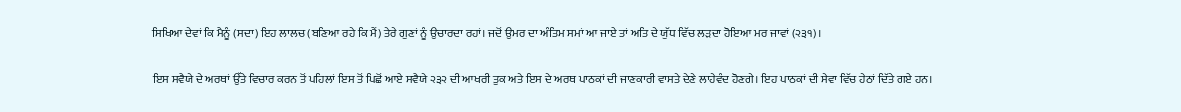ਸਿਖਿਆ ਦੇਵਾਂ ਕਿ ਮੈਨੂੰ (ਸਦਾ) ਇਹ ਲਾਲਚ (ਬਣਿਆ ਰਹੇ ਕਿ ਮੈਂ) ਤੇਰੇ ਗੁਣਾਂ ਨੂੰ ਉਚਾਰਦਾ ਰਹਾਂ। ਜਦੋਂ ਉਮਰ ਦਾ ਅੰਤਿਮ ਸਮਾਂ ਆ ਜਾਏ ਤਾਂ ਅਤਿ ਦੇ ਯੁੱਧ ਵਿੱਚ ਲੜਦਾ ਹੋਇਆ ਮਰ ਜਾਵਾਂ (੨੩੧)।

ਇਸ ਸਵੈਯੇ ਦੇ ਅਰਥਾਂ ਉੱਤੇ ਵਿਚਾਰ ਕਰਨ ਤੋਂ ਪਹਿਲਾਂ ਇਸ ਤੋਂ ਪਿਛੋਂ ਆਏ ਸਵੈਯੇ ੨੩੨ ਦੀ ਆਖਰੀ ਤੁਕ ਅਤੇ ਇਸ ਦੇ ਅਰਥ ਪਾਠਕਾਂ ਦੀ ਜਾਣਕਾਰੀ ਵਾਸਤੇ ਦੇਣੇ ਲਾਹੇਵੰਦ ਹੋਣਗੇ। ਇਹ ਪਾਠਕਾਂ ਦੀ ਸੇਵਾ ਵਿੱਚ ਹੇਠਾਂ ਦਿੱਤੇ ਗਏ ਹਨ।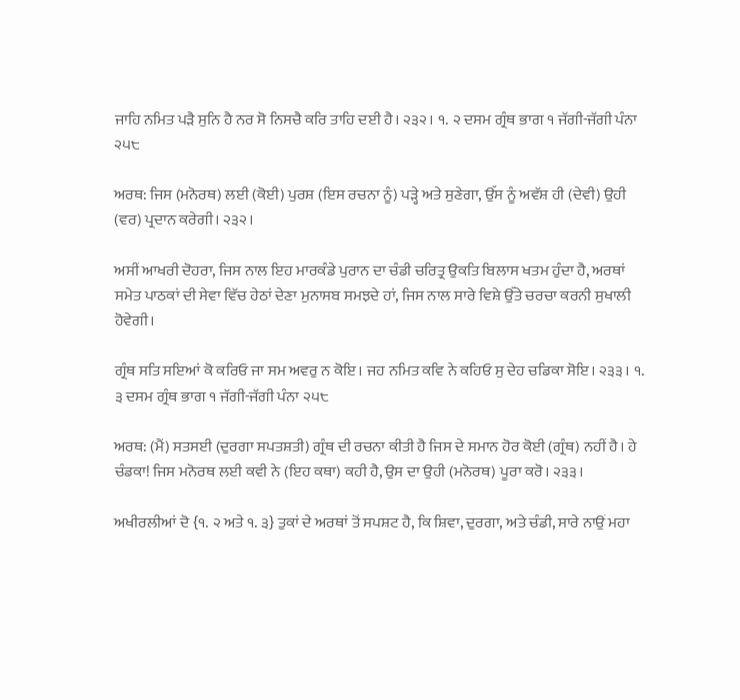ਜਾਹਿ ਨਮਿਤ ਪੜੈ ਸੁਨਿ ਹੈ ਨਰ ਸੋ ਨਿਸਚੈ ਕਰਿ ਤਾਹਿ ਦਈ ਹੈ। ੨੩੨। ੧. ੨ ਦਸਮ ਗ੍ਰੰਥ ਭਾਗ ੧ ਜੱਗੀ-ਜੱਗੀ ਪੰਨਾ ੨੫੮

ਅਰਥ: ਜਿਸ (ਮਨੋਰਥ) ਲਈ (ਕੋਈ) ਪੁਰਸ਼ (ਇਸ ਰਚਨਾ ਨੂੰ) ਪੜ੍ਹੇ ਅਤੇ ਸੁਣੇਗਾ, ਉੱਸ ਨੂੰ ਅਵੱਸ਼ ਹੀ (ਦੇਵੀ) ਉਹੀ (ਵਰ) ਪ੍ਰਦਾਨ ਕਰੇਗੀ। ੨੩੨।

ਅਸੀਂ ਆਖਰੀ ਦੋਹਰਾ, ਜਿਸ ਨਾਲ ਇਹ ਮਾਰਕੰਡੇ ਪੁਰਾਨ ਦਾ ਚੰਡੀ ਚਰਿਤ੍ਰ ਉਕਤਿ ਬਿਲਾਸ ਖਤਮ ਹੁੰਦਾ ਹੈ, ਅਰਥਾਂ ਸਮੇਤ ਪਾਠਕਾਂ ਦੀ ਸੇਵਾ ਵਿੱਚ ਹੇਠਾਂ ਦੇਣਾ ਮੁਨਾਸਬ ਸਮਝਦੇ ਹਾਂ, ਜਿਸ ਨਾਲ ਸਾਰੇ ਵਿਸ਼ੇ ਉੱਤੇ ਚਰਚਾ ਕਰਨੀ ਸੁਖਾਲੀ ਹੋਵੇਗੀ।

ਗ੍ਰੰਥ ਸਤਿ ਸਇਆਂ ਕੋ ਕਰਿਓ ਜਾ ਸਮ ਅਵਰੁ ਨ ਕੋਇ। ਜਹ ਨਮਿਤ ਕਵਿ ਨੇ ਕਹਿਓ ਸੁ ਦੇਹ ਚਡਿਕਾ ਸੋਇ। ੨੩੩। ੧. ੩ ਦਸਮ ਗ੍ਰੰਥ ਭਾਗ ੧ ਜੱਗੀ-ਜੱਗੀ ਪੰਨਾ ੨੫੮

ਅਰਥ: (ਮੈਂ) ਸਤਸਈ (ਦੁਰਗਾ ਸਪਤਸ਼ਤੀ) ਗ੍ਰੰਥ ਦੀ ਰਚਨਾ ਕੀਤੀ ਹੈ ਜਿਸ ਦੇ ਸਮਾਨ ਹੋਰ ਕੋਈ (ਗ੍ਰੰਥ) ਨਹੀਂ ਹੈ। ਹੇ ਚੰਡਕਾ! ਜਿਸ ਮਨੋਰਥ ਲਈ ਕਵੀ ਨੇ (ਇਹ ਕਥਾ) ਕਹੀ ਹੈ, ਉਸ ਦਾ ਉਹੀ (ਮਨੋਰਥ) ਪੂਰਾ ਕਰੋ। ੨੩੩।

ਅਖੀਰਲੀਆਂ ਦੋ {੧. ੨ ਅਤੇ ੧. ੩} ਤੁਕਾਂ ਦੇ ਅਰਥਾਂ ਤੋਂ ਸਪਸ਼ਟ ਹੈ, ਕਿ ਸ਼ਿਵਾ, ਦੁਰਗਾ, ਅਤੇ ਚੰਡੀ, ਸਾਰੇ ਨਾਉਂ ਮਹਾ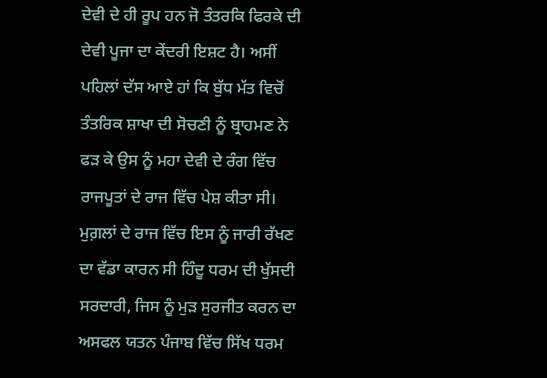ਦੇਵੀ ਦੇ ਹੀ ਰੂਪ ਹਨ ਜੋ ਤੰਤਰਕਿ ਫਿਰਕੇ ਦੀ ਦੇਵੀ ਪੂਜਾ ਦਾ ਕੇਂਦਰੀ ਇਸ਼ਟ ਹੈ। ਅਸੀਂ ਪਹਿਲਾਂ ਦੱਸ ਆਏ ਹਾਂ ਕਿ ਬੁੱਧ ਮੱਤ ਵਿਚੋਂ ਤੰਤਰਿਕ ਸ਼ਾਖਾ ਦੀ ਸੋਚਣੀ ਨੂੰ ਬ੍ਰਾਹਮਣ ਨੇ ਫੜ ਕੇ ਉਸ ਨੂੰ ਮਹਾ ਦੇਵੀ ਦੇ ਰੰਗ ਵਿੱਚ ਰਾਜਪੂਤਾਂ ਦੇ ਰਾਜ ਵਿੱਚ ਪੇਸ਼ ਕੀਤਾ ਸੀ। ਮੁਗ਼ਲਾਂ ਦੇ ਰਾਜ ਵਿੱਚ ਇਸ ਨੂੰ ਜਾਰੀ ਰੱਖਣ ਦਾ ਵੱਡਾ ਕਾਰਨ ਸੀ ਹਿੰਦੂ ਧਰਮ ਦੀ ਖੁੱਸਦੀ ਸਰਦਾਰੀ, ਜਿਸ ਨੂੰ ਮੁੜ ਸੁਰਜੀਤ ਕਰਨ ਦਾ ਅਸਫਲ ਯਤਨ ਪੰਜਾਬ ਵਿੱਚ ਸਿੱਖ ਧਰਮ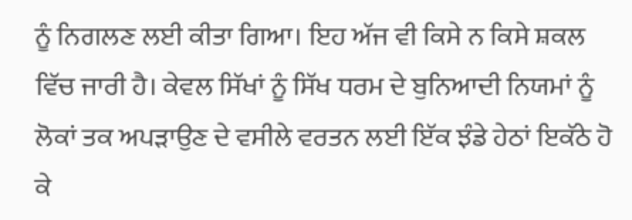ਨੂੰ ਨਿਗਲਣ ਲਈ ਕੀਤਾ ਗਿਆ। ਇਹ ਅੱਜ ਵੀ ਕਿਸੇ ਨ ਕਿਸੇ ਸ਼ਕਲ ਵਿੱਚ ਜਾਰੀ ਹੈ। ਕੇਵਲ ਸਿੱਖਾਂ ਨੂੰ ਸਿੱਖ ਧਰਮ ਦੇ ਬੁਨਿਆਦੀ ਨਿਯਮਾਂ ਨੂੰ ਲੋਕਾਂ ਤਕ ਅਪੜਾਉਣ ਦੇ ਵਸੀਲੇ ਵਰਤਨ ਲਈ ਇੱਕ ਝੰਡੇ ਹੇਠਾਂ ਇਕੱਠੇ ਹੋ ਕੇ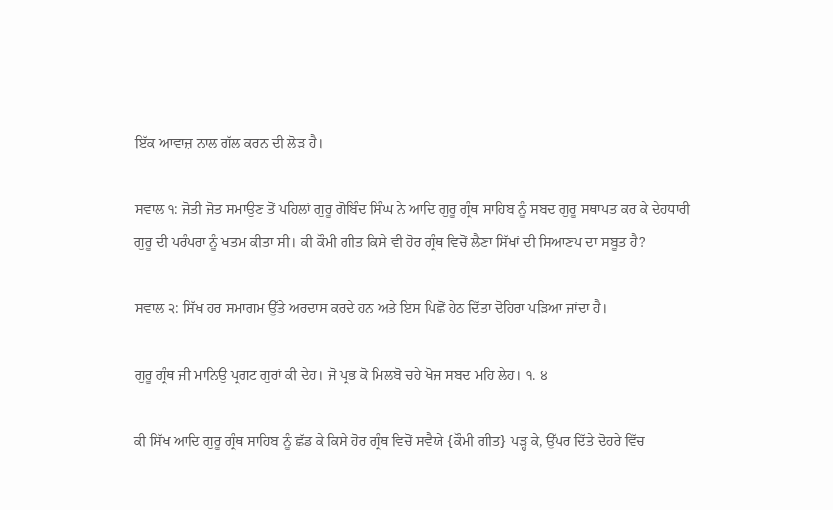ਇੱਕ ਆਵਾਜ਼ ਨਾਲ ਗੱਲ ਕਰਨ ਦੀ ਲੋੜ ਹੈ।

ਸਵਾਲ ੧: ਜੋਤੀ ਜੋਤ ਸਮਾਉਣ ਤੋਂ ਪਹਿਲਾਂ ਗੁਰੂ ਗੋਬਿੰਦ ਸਿੰਘ ਨੇ ਆਦਿ ਗੁਰੂ ਗ੍ਰੰਥ ਸਾਹਿਬ ਨੂੰ ਸਬਦ ਗੁਰੂ ਸਥਾਪਤ ਕਰ ਕੇ ਦੇਹਧਾਰੀ ਗੁਰੂ ਦੀ ਪਰੰਪਰਾ ਨੂੰ ਖਤਮ ਕੀਤਾ ਸੀ। ਕੀ ਕੌਮੀ ਗੀਤ ਕਿਸੇ ਵੀ ਹੋਰ ਗ੍ਰੰਥ ਵਿਚੋਂ ਲੈਣਾ ਸਿੱਖਾਂ ਦੀ ਸਿਆਣਪ ਦਾ ਸਬੂਤ ਹੈ?

ਸਵਾਲ ੨: ਸਿੱਖ ਹਰ ਸਮਾਗਮ ਉੱਤੇ ਅਰਦਾਸ ਕਰਦੇ ਹਨ ਅਤੇ ਇਸ ਪਿਛੋਂ ਹੇਠ ਦਿੱਤਾ ਦੋਹਿਰਾ ਪੜਿਆ ਜਾਂਦਾ ਹੈ।

ਗੁਰੂ ਗ੍ਰੰਥ ਜੀ ਮਾਨਿਉ ਪ੍ਰਗਟ ਗੁਰਾਂ ਕੀ ਦੇਹ। ਜੋ ਪ੍ਰਭ ਕੋ ਮਿਲਬੋ ਚਹੇ ਖੋਜ ਸਬਦ ਮਹਿ ਲੇਹ। ੧. ੪

ਕੀ ਸਿੱਖ ਆਦਿ ਗੁਰੂ ਗ੍ਰੰਥ ਸਾਹਿਬ ਨੂੰ ਛੱਡ ਕੇ ਕਿਸੇ ਹੋਰ ਗ੍ਰੰਥ ਵਿਚੋਂ ਸਵੈਯੇ {ਕੌਮੀ ਗੀਤ} ਪੜ੍ਹ ਕੇ, ਉੱਪਰ ਦਿੱਤੇ ਦੋਹਰੇ ਵਿੱਚ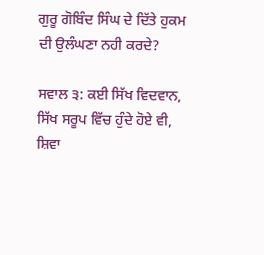ਗੁਰੂ ਗੋਬਿੰਦ ਸਿੰਘ ਦੇ ਦਿੱਤੇ ਹੁਕਮ ਦੀ ਉਲੰਘਣਾ ਨਹੀ ਕਰਦੇ?

ਸਵਾਲ ੩: ਕਈ ਸਿੱਖ ਵਿਦਵਾਨ, ਸਿੱਖ ਸਰੂਪ ਵਿੱਚ ਹੁੰਦੇ ਹੋਏ ਵੀ, ਸ਼ਿਵਾ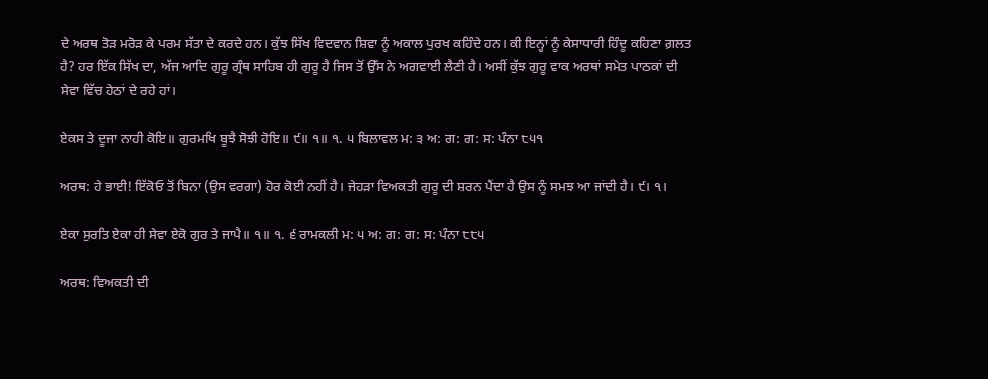ਦੇ ਅਰਥ ਤੋੜ ਮਰੋੜ ਕੇ ਪਰਮ ਸੱਤਾ ਦੇ ਕਰਦੇ ਹਨ। ਕੁੱਝ ਸਿੱਖ ਵਿਦਵਾਨ ਸ਼ਿਵਾ ਨੂੰ ਅਕਾਲ ਪੁਰਖ ਕਹਿੰਦੇ ਹਨ। ਕੀ ਇਨ੍ਹਾਂ ਨੂੰ ਕੇਸਾਧਾਰੀ ਹਿੰਦੂ ਕਹਿਣਾ ਗ਼ਲਤ ਹੈ? ਹਰ ਇੱਕ ਸਿੱਖ ਦਾ, ਅੱਜ ਆਦਿ ਗੁਰੂ ਗ੍ਰੰਥ ਸਾਹਿਬ ਹੀ ਗੁਰੂ ਹੈ ਜਿਸ ਤੋਂ ਉੱਸ ਨੇ ਅਗਵਾਈ ਲੈਣੀ ਹੈ। ਅਸੀਂ ਕੁੱਝ ਗੁਰੂ ਵਾਕ ਅਰਥਾਂ ਸਮੇਤ ਪਾਠਕਾਂ ਦੀ ਸੇਵਾ ਵਿੱਚ ਹੇਠਾਂ ਦੇ ਰਹੇ ਹਾਂ।

ਏਕਸ ਤੇ ਦੂਜਾ ਨਾਹੀ ਕੋਇ॥ ਗੁਰਮਖਿ ਬੂਝੈ ਸੋਝੀ ਹੋਇ॥ ੯॥ ੧॥ ੧. ੫ ਬਿਲਾਵਲ ਮ: ੩ ਅ: ਗ: ਗ: ਸ: ਪੰਨਾ ੮੫੧

ਅਰਥ: ਹੇ ਭਾਈ! ਇੱਕੋਓ ਤੋਂ ਬਿਨਾ (ਉਸ ਵਰਗਾ) ਹੋਰ ਕੋਈ ਨਹੀਂ ਹੈ। ਜੇਹੜਾ ਵਿਅਕਤੀ ਗੁਰੂ ਦੀ ਸ਼ਰਨ ਪੈਂਦਾ ਹੈ ਉਸ ਨੂੰ ਸਮਝ ਆ ਜਾਂਦੀ ਹੈ। ੯। ੧।

ਏਕਾ ਸੁਰਤਿ ਏਕਾ ਹੀ ਸੇਵਾ ਏਕੋ ਗੁਰ ਤੇ ਜਾਪੈ॥ ੧॥ ੧. ੬ ਰਾਮਕਲੀ ਮ: ੫ ਅ: ਗ: ਗ: ਸ: ਪੰਨਾ ੮੮੫

ਅਰਥ: ਵਿਅਕਤੀ ਦੀ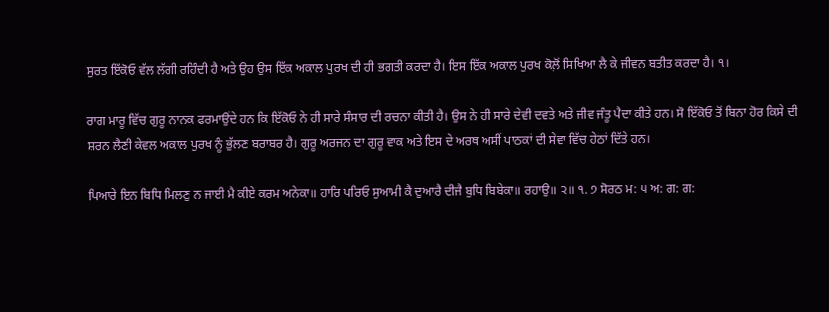ਸੁਰਤ ਇੱਕੋਓ ਵੱਲ ਲੱਗੀ ਰਹਿੰਦੀ ਹੈ ਅਤੇ ਉਹ ਉਸ ਇੱਕ ਅਕਾਲ ਪੁਰਖ ਦੀ ਹੀ ਭਗਤੀ ਕਰਦਾ ਹੈ। ਇਸ ਇੱਕ ਅਕਾਲ ਪੁਰਖ ਕੋਲ਼ੋਂ ਸਿਖਿਆ ਲੈ ਕੇ ਜੀਵਨ ਬਤੀਤ ਕਰਦਾ ਹੈ। ੧।

ਰਾਗ ਮਾਰੂ ਵਿੱਚ ਗੁਰੂ ਨਾਨਕ ਫਰਮਾਉਂਦੇ ਹਨ ਕਿ ਇੱਕੋਓ ਨੇ ਹੀ ਸਾਰੇ ਸੰਸਾਰ ਦੀ ਰਚਨਾ ਕੀਤੀ ਹੈ। ਉਸ ਨੇ ਹੀ ਸਾਰੇ ਦੇਵੀ ਦਵਤੇ ਅਤੇ ਜੀਵ ਜੰਤੂ ਪੈਦਾ ਕੀਤੇ ਹਨ। ਸੋ ਇੱਕੋਓ ਤੋਂ ਬਿਨਾ ਹੋਰ ਕਿਸੇ ਦੀ ਸ਼ਰਨ ਲੈਣੀ ਕੇਵਲ ਅਕਾਲ ਪੁਰਖ ਨੂੰ ਭੁੱਲਣ ਬਰਾਬਰ ਹੈ। ਗੁਰੂ ਅਰਜਨ ਦਾ ਗੁਰੂ ਵਾਕ ਅਤੇ ਇਸ ਦੇ ਅਰਥ ਅਸੀਂ ਪਾਠਕਾਂ ਦੀ ਸੇਵਾ ਵਿੱਚ ਹੇਠਾਂ ਦਿੱਤੇ ਹਨ।

ਪਿਆਰੇ ਇਨ ਬਿਧਿ ਮਿਲਣੁ ਨ ਜਾਈ ਮੈ ਕੀਏ ਕਰਮ ਅਨੇਕਾ॥ ਹਾਰਿ ਪਰਿਓ ਸੁਆਮੀ ਕੈ ਦੁਆਰੈ ਦੀਜੈ ਬੁਧਿ ਬਿਬੇਕਾ॥ ਰਹਾਉ॥ ੨॥ ੧. ੭ ਸੋਰਠ ਮ: ੫ ਅ: ਗ: ਗ: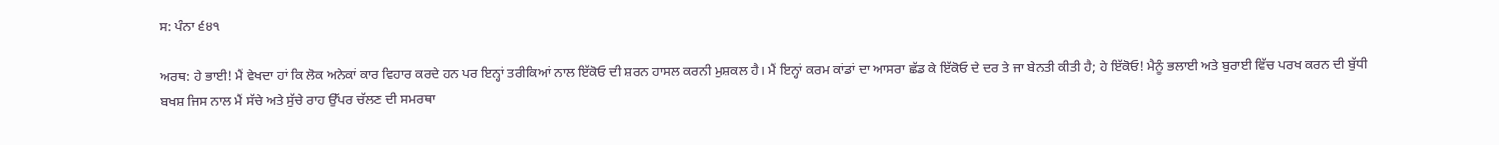ਸ: ਪੰਨਾ ੬੪੧

ਅਰਥ: ਹੇ ਭਾਈ! ਮੈਂ ਵੇਖਦਾ ਹਾਂ ਕਿ ਲੋਕ ਅਨੇਕਾਂ ਕਾਰ ਵਿਹਾਰ ਕਰਦੇ ਹਨ ਪਰ ਇਨ੍ਹਾਂ ਤਰੀਕਿਆਂ ਨਾਲ ਇੱਕੋਓ ਦੀ ਸ਼ਰਨ ਹਾਸਲ ਕਰਨੀ ਮੁਸ਼ਕਲ ਹੈ। ਮੈਂ ਇਨ੍ਹਾਂ ਕਰਮ ਕਾਂਡਾਂ ਦਾ ਆਸਰਾ ਛੱਡ ਕੇ ਇੱਕੋਓ ਦੇ ਦਰ ਤੇ ਜਾ ਬੇਨਤੀ ਕੀਤੀ ਹੈ; ਹੇ ਇੱਕੋਓ! ਮੈਨੂੰ ਭਲਾਈ ਅਤੇ ਬੁਰਾਈ ਵਿੱਚ ਪਰਖ ਕਰਨ ਦੀ ਬੁੱਧੀ ਬਖਸ਼ ਜਿਸ ਨਾਲ ਮੈਂ ਸੱਚੇ ਅਤੇ ਸੁੱਚੇ ਰਾਹ ਉੱਪਰ ਚੱਲਣ ਦੀ ਸਮਰਥਾ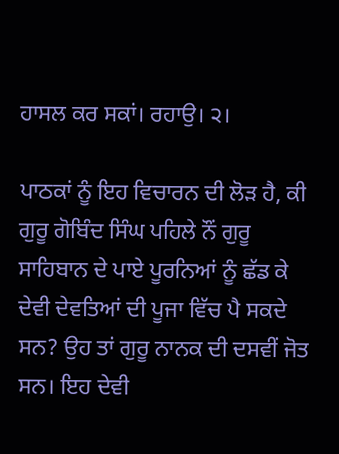ਹਾਸਲ ਕਰ ਸਕਾਂ। ਰਹਾਉ। ੨।

ਪਾਠਕਾਂ ਨੂੰ ਇਹ ਵਿਚਾਰਨ ਦੀ ਲੋੜ ਹੈ, ਕੀ ਗੁਰੂ ਗੋਬਿੰਦ ਸਿੰਘ ਪਹਿਲੇ ਨੌਂ ਗੁਰੂ ਸਾਹਿਬਾਨ ਦੇ ਪਾਏ ਪੂਰਨਿਆਂ ਨੂੰ ਛੱਡ ਕੇ ਦੇਵੀ ਦੇਵਤਿਆਂ ਦੀ ਪੂਜਾ ਵਿੱਚ ਪੈ ਸਕਦੇ ਸਨ? ਉਹ ਤਾਂ ਗੁਰੂ ਨਾਨਕ ਦੀ ਦਸਵੀਂ ਜੋਤ ਸਨ। ਇਹ ਦੇਵੀ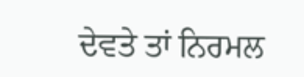ਦੇਵਤੇ ਤਾਂ ਨਿਰਮਲ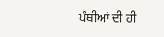ਪੰਥੀਆਂ ਦੀ ਹੀ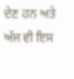ਦੇਣ ਹਨ ਅਤੇ ਅੱਜ ਵੀ ਇਸ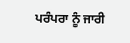ਪਰੰਪਰਾ ਨੂੰ ਜਾਰੀ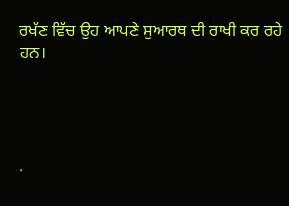ਰਖੱਣ ਵਿੱਚ ਉਹ ਆਪਣੇ ਸੁਆਰਥ ਦੀ ਰਾਖੀ ਕਰ ਰਹੇ ਹਨ।




.